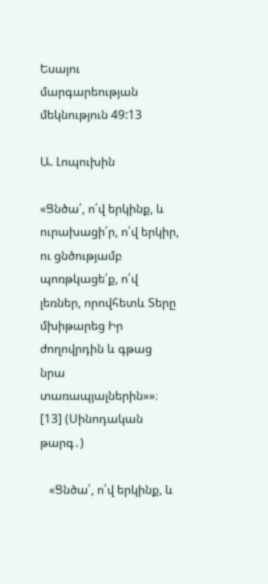Եսայու մարգարեության մեկնություն 49:13

Ա. Լոպուխին

«Ցնծա՛, ո՛վ երկինք, և ուրախացի՛ր, ո՛վ երկիր, ու ցնծությամբ պոռթկացե՛ք, ո՛վ լեռներ, որովհետև Տերը մխիթարեց Իր ժողովրդին և գթաց նրա տառապյալներին»»։ [13] (Սինոդական թարգ․)

   «Ցնծա՛, ո՛վ երկինք, և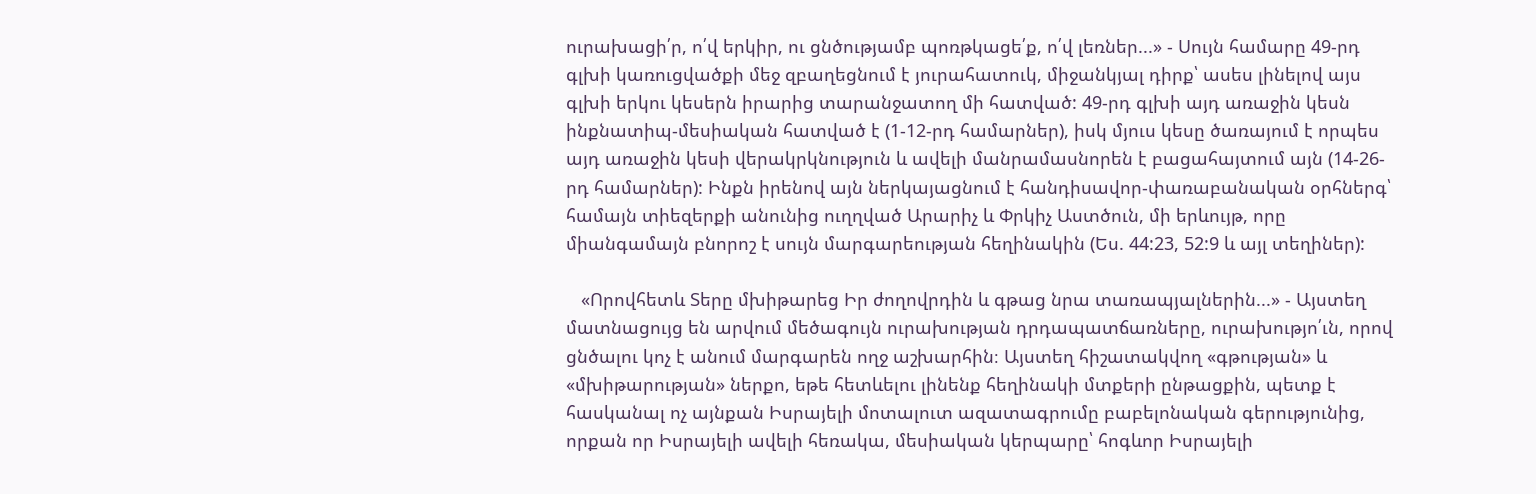ուրախացի՛ր, ո՛վ երկիր, ու ցնծությամբ պոռթկացե՛ք, ո՛վ լեռներ...» - Սույն համարը 49-րդ գլխի կառուցվածքի մեջ զբաղեցնում է յուրահատուկ, միջանկյալ դիրք՝ ասես լինելով այս գլխի երկու կեսերն իրարից տարանջատող մի հատված: 49-րդ գլխի այդ առաջին կեսն ինքնատիպ-մեսիական հատված է (1-12-րդ համարներ), իսկ մյուս կեսը ծառայում է որպես այդ առաջին կեսի վերակրկնություն և ավելի մանրամասնորեն է բացահայտում այն (14-26-րդ համարներ): Ինքն իրենով այն ներկայացնում է հանդիսավոր-փառաբանական օրհներգ՝ համայն տիեզերքի անունից ուղղված Արարիչ և Փրկիչ Աստծուն, մի երևույթ, որը միանգամայն բնորոշ է սույն մարգարեության հեղինակին (Ես. 44:23, 52:9 և այլ տեղիներ):

   «Որովհետև Տերը մխիթարեց Իր ժողովրդին և գթաց նրա տառապյալներին...» - Այստեղ մատնացույց են արվում մեծագույն ուրախության դրդապատճառները, ուրախությո՛ւն, որով ցնծալու կոչ է անում մարգարեն ողջ աշխարհին։ Այստեղ հիշատակվող «գթության» և «մխիթարության» ներքո, եթե հետևելու լինենք հեղինակի մտքերի ընթացքին, պետք է հասկանալ ոչ այնքան Իսրայելի մոտալուտ ազատագրումը բաբելոնական գերությունից, որքան որ Իսրայելի ավելի հեռակա, մեսիական կերպարը՝ հոգևոր Իսրայելի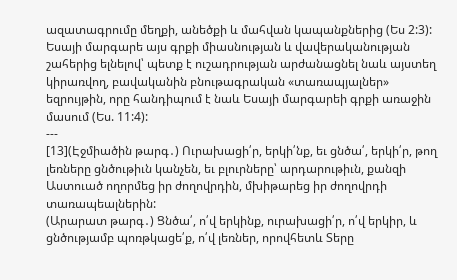ազատագրումը մեղքի, անեծքի և մահվան կապանքներից (Ես 2:3): Եսայի մարգարե այս գրքի միասնության և վավերականության շահերից ելնելով՝ պետք է ուշադրության արժանացնել նաև այստեղ կիրառվող, բավականին բնութագրական «տառապյալներ» եզրույթին, որը հանդիպում է նաև Եսայի մարգարեի գրքի առաջին մասում (Ես. 11:4):
---
[13](Էջմիածին թարգ․) Ուրախացի՛ր, երկի՛նք, եւ ցնծա՛, երկի՛ր, թող լեռները ցնծութիւն կանչեն, եւ բլուրները՝ արդարութիւն, քանզի Աստուած ողորմեց իր ժողովրդին, մխիթարեց իր ժողովրդի տառապեալներին:
(Արարատ թարգ․) Ցնծա՛, ո՛վ երկինք, ուրախացի՛ր, ո՛վ երկիր, և ցնծությամբ պոռթկացե՛ք, ո՛վ լեռներ, որովհետև Տերը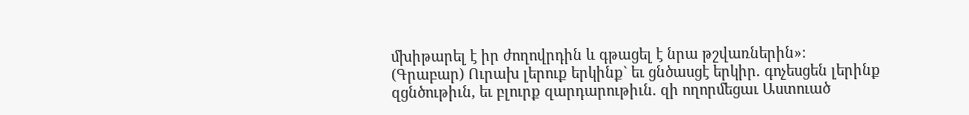մխիթարել է իր ժողովրդին և գթացել է նրա թշվառներին»։
(Գրաբար) Ուրախ լերուք երկինք` եւ ցնծասցէ երկիր. գոչեսցեն լերինք զցնծութիւն, եւ բլուրք զարդարութիւն. զի ողորմեցաւ Աստուած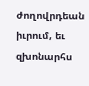ժողովրդեան իւրում, եւ զխոնարհս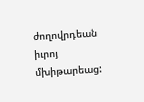ժողովրդեան իւրոյ մխիթարեաց: